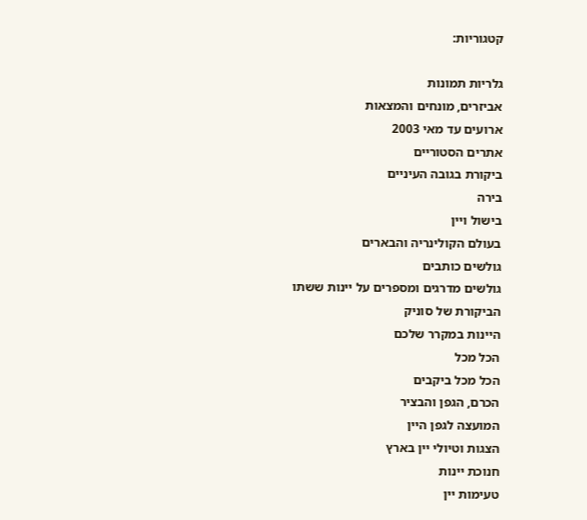קטגוריות:

גלריות תמונות
אביזרים, מונחים והמצאות
ארועים עד מאי 2003
אתרים הסטוריים
ביקורת בגובה העיניים
בירה
בישול ויין
בעולם הקולינריה והבארים
גולשים כותבים
גולשים מדרגים ומספרים על יינות ששתו
הביקורת של סוניק
היינות במקרר שלכם
הכל מכל
הכל מכל ביקבים
הכרם, הגפן והבציר
המועצה לגפן היין
הצגות וטיולי יין בארץ
חנוכת יינות
טעימות יין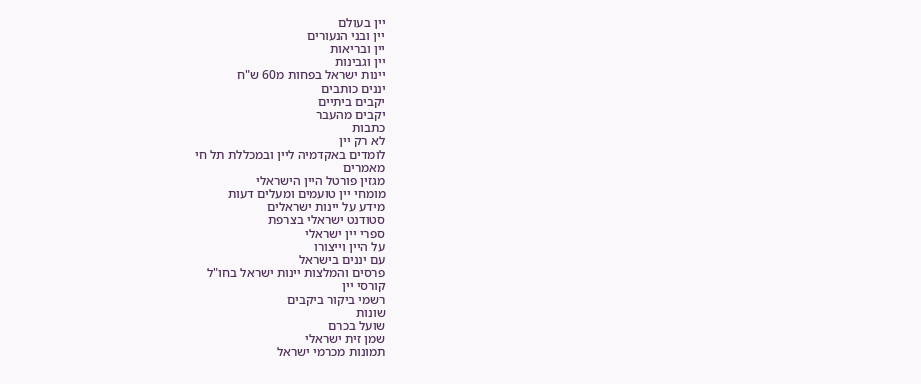יין בעולם
יין ובני הנעורים
יין ובריאות
יין וגבינות
יינות ישראל בפחות מ60 ש"ח
יננים כותבים
יקבים ביתיים
יקבים מהעבר
כתבות
לא רק יין
לומדים באקדמיה ליין ובמכללת תל חי
מאמרים
מגזין פורטל היין הישראלי
מומחי יין טועמים ומעלים דעות
מידע על יינות ישראלים
סטודנט ישראלי בצרפת
ספרי יין ישראלי
על היין וייצורו
עם יננים בישראל
פרסים והמלצות יינות ישראל בחו"ל
קורסי יין
רשמי ביקור ביקבים
שונות
שועל בכרם
שמן זית ישראלי
תמונות מכרמי ישראל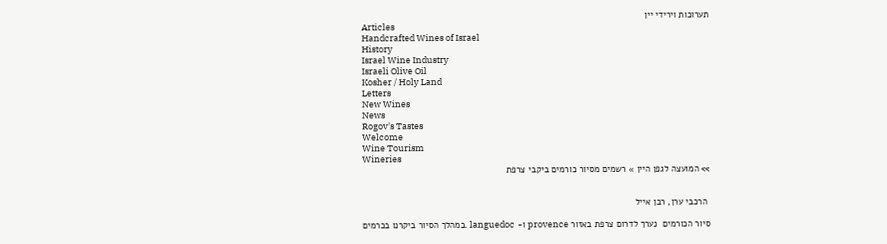תערוכות וירידי יין
Articles
Handcrafted Wines of Israel
History
Israel Wine Industry
Israeli Olive Oil
Kosher / Holy Land
Letters
New Wines
News
Rogov's Tastes
Welcome
Wine Tourism
Wineries
>> המועצה לגפן היין » רשמים מסיור כורמים ביקבי צרפת


 הרכבי ערן, רבן אייל

סיור הכורמים  נערך לדרום צרפת באזור provence ו- languedoc .במהלך הסיור ביקרנו בכרמים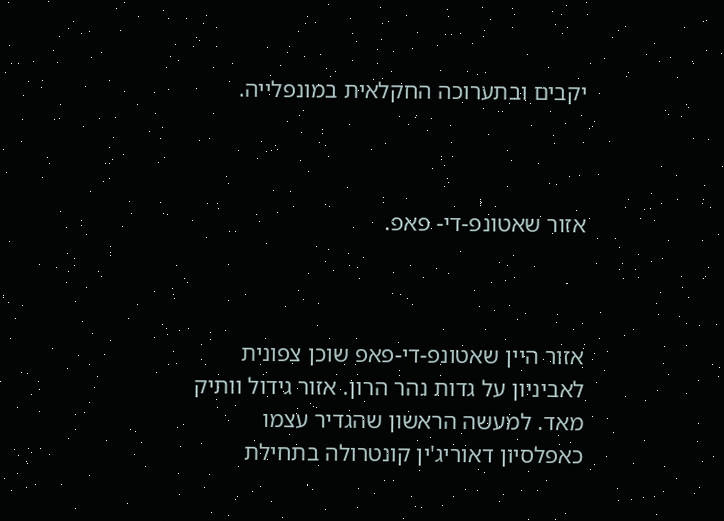יקבים ובתערוכה החקלאית במונפלייה.



אזור שאטונפ-די- פאפ.



אזור היין שאטונפ-די-פאפ שוכן צפונית לאביניון על גדות נהר הרון. אזור גידול וותיק מאד. למעשה הראשון שהגדיר עצמו כאפלסיון דאוריג'ין קונטרולה בתחילת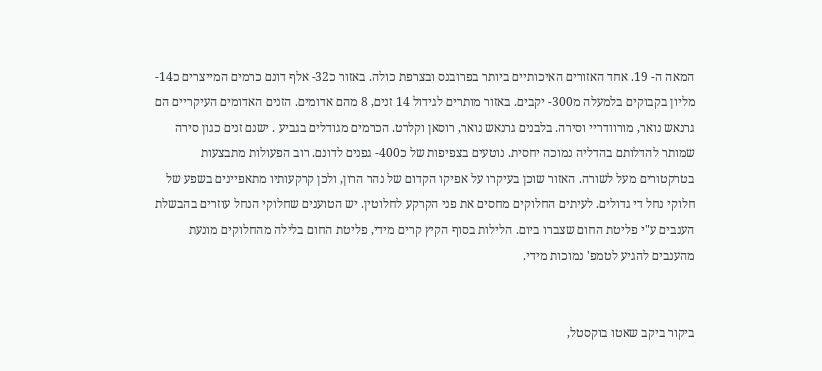המאה ה- 19. אחד האזורים האיכותיים ביותר בפרובנס ובצרפת כולה. באזור כ32- אלף דונם כרמים המייצרים כ14- מליון בקבוקים בלמעלה מ300- יקבים. באזור מותרים לגידול 14 זנים, 8 מהם אדומים. הזנים האדומים העיקריים הם גרנאש נואר, מורוודריי וסירה. בלבנים גרנאש נואר, רוסאן וקלרט. הכרמים מגודלים בגביע . ישנם זנים כגון סירה שמותר להדלותם בהדליה נמוכה יחסית. נוטעים בצפיפות של כ400- גפנים לדונם. רוב הפעולות מתבצעות בטרקטורים מעל לשורה. האזור שוכן בעיקרו על אפיקו הקדום של נהר הרון, ולכן קרקעותיו מתאפיינים בשפע של חלוקי נחל די גדולים. לעיתים החלוקים מחסים את פני הקרקע לחלוטין. יש הטוענים שחלוקי הנחל עוזרים בהבשלת הענבים ע"י פליטת החום שצברו ביום. הלילות בסוף הקיץ קרים מידי, פליטת החום בלילה מהחלוקים מונעת מהענבים להגיע לטמפ' נמוכות מידי.


ביקור ביקב שאטו בוקסטל,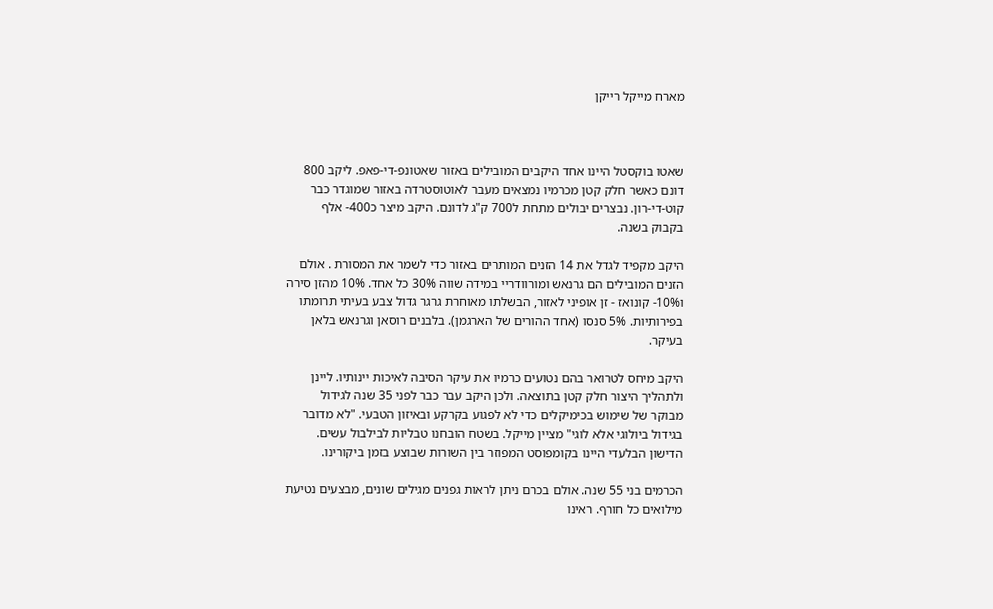מארח מייקל רייקן



שאטו בוקסטל היינו אחד היקבים המובילים באזור שאטונפ-די-פאפ. ליקב 800 דונם כאשר חלק קטן מכרמיו נמצאים מעבר לאוטוסטרדה באזור שמוגדר כבר קוט-די-רון. נבצרים יבולים מתחת ל700 ק"ג לדונם. היקב מיצר כ400- אלף בקבוק בשנה.

היקב מקפיד לגדל את 14 הזנים המותרים באזור כדי לשמר את המסורת . אולם הזנים המובילים הם גרנאש ומורוודריי במידה שווה 30% כל אחד. 10% מהזן סירה ו10%- קונואז - זן אופיני לאזור, הבשלתו מאוחרת גרגר גדול צבע בעיתי תרומתו בפירותיות. 5% סנסו (אחד ההורים של הארגמן). בלבנים רוסאן וגרנאש בלאן בעיקר.

היקב מיחס לטרואר בהם נטועים כרמיו את עיקר הסיבה לאיכות יינותיו. ליינן ולתהליך היצור חלק קטן בתוצאה. ולכן היקב עבר כבר לפני 35 שנה לגידול מבוקר של שימוש בכימיקלים כדי לא לפגוע בקרקע ובאיזון הטבעי. "לא מדובר בגידול ביולוגי אלא לוגי" מציין מייקל. בשטח הובחנו טבליות לבילבול עשים. הדישון הבלעדי היינו בקומפוסט המפוזר בין השורות שבוצע בזמן ביקורינו.

הכרמים בני 55 שנה. אולם בכרם ניתן לראות גפנים מגילים שונים, מבצעים נטיעת מילואים כל חורף. ראינו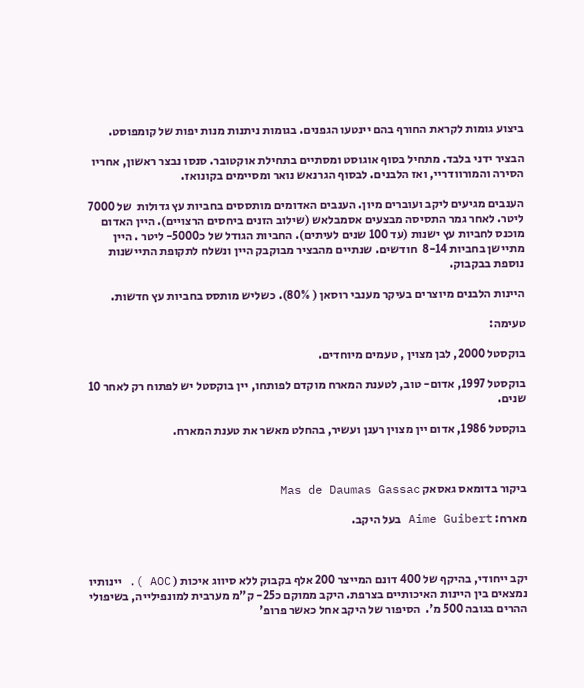ביצוע גומות לקראת החורף בהם יינטעו הגפנים. בגומות ניתנות מנות יפות של קומפוסט.

הבציר ידני בלבד. מתחיל בסוף אוגוסט ומסתיים בתחילת אוקטובר. סנסו נבצר ראשון, אחריו הסירה והמורוודריי, ואז הלבנים. לבסוף הגרנאש נואר ומסיימים בקונואז.

הענבים מגיעים ליקב ועוברים מיון. הענבים האדומים מותססים בחביות עץ גדולות  של 7000 ליטר. לאחר גמר התסיסה מבצעים אסמבלאש (שילוב הזנים ביחסים הרצויים). היין האדום מוכנס לחביות עץ ישנות (עד 100 שנים לעיתים). החביות הגודל של כ5000- ליטר . היין מתיישן בחביות 8-14  חודשים. שנתיים מהבציר מבוקבק היין ונשלח לתקופת התיישנות נוספת בבקבוק.

היינות הלבנים מיוצרים בעיקר מענבי רוסאן ( 80%). כשליש מותסס בחביות עץ חדשות.

טעימה:

בוקסטל 2000, לבן מצוין , טעמים מיוחדים.

בוקסטל 1997, אדום- טוב, לטענת המארח מוקדם לפותחו, יין בוקסטל יש לפתוח רק לאחר 10 שנים.

בוקסטל 1986, אדום יין מצוין רענן ועשיר, בהחלט מאשר את טענת המארח.



ביקור בדומאס גאסאק Mas de Daumas Gassac

מארח: Aime Guibert בעל היקב.



יקב ייחודי, בהיקף של 400 דונם המייצר 200 אלף בקבוק ללא סיווג איכות ( AOC ). יינותיו נמצאים בין היינות האיכותיים בצרפת. היקב ממוקם כ25- ק"מ מערבית למונפילייה, בשיפולי ההרים בגובה 500 מ'.  הסיפור של היקב אחל כאשר פרופ'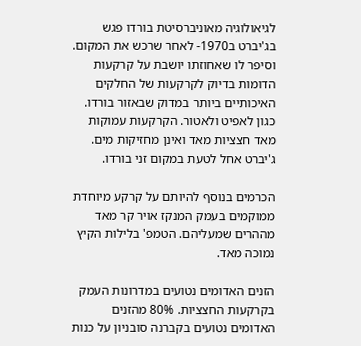לגיאולוגיה מאוניברסיטת בורדו פגש בג'יברט ב1970- לאחר שרכש את המקום. וסיפר לו שאחוזתו יושבת על קרקעות הדומות בדיוק לקרקעות של החלקים האיכותיים ביותר במדוק שבאזור בורדו. כגון לאפיט ולאטור. הקרקעות עמוקות מאד חצציות מאד ואינן מחזיקות מים. ג'יברט אחל לטעת במקום זני בורדו.

הכרמים בנוסף להיותם על קרקע מיוחדת ממוקמים בעמק המנקז אויר קר מאד מההרים שמעליהם. הטמפ' בלילות הקיץ נמוכה מאד.

הזנים האדומים נטועים במדרונות העמק בקרקעות החצציות. 80% מהזנים האדומים נטועים בקברנה סובניון על כנות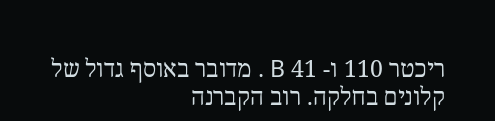ריכטר 110 ו- 41 B . מדובר באוסף גדול של קלונים בחלקה. רוב הקברנה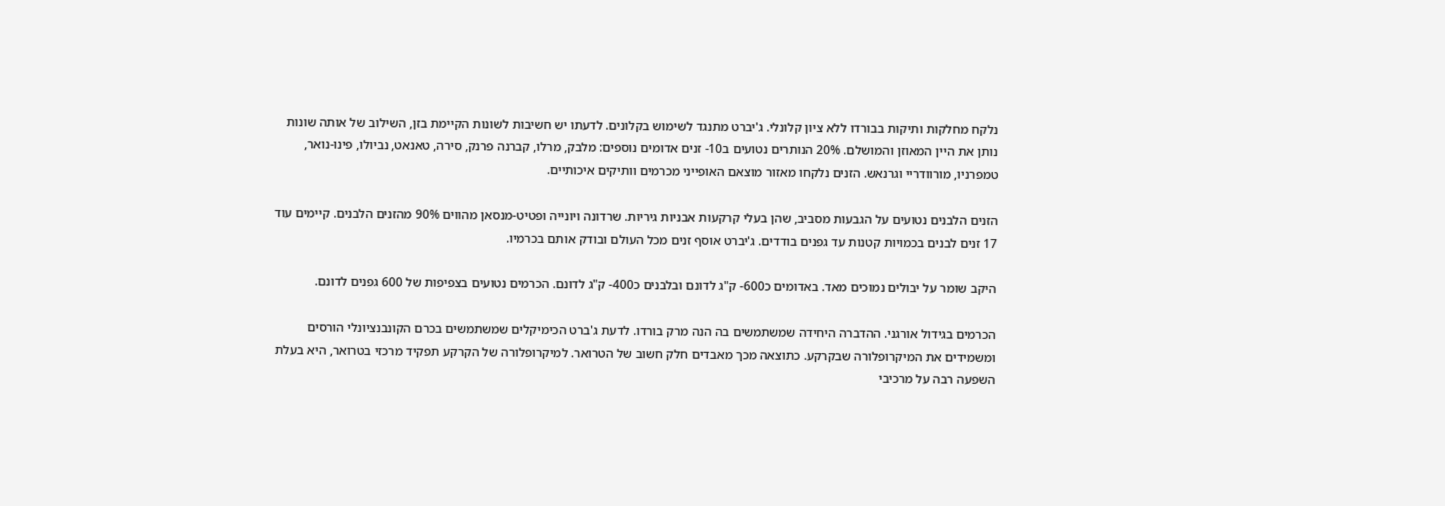נלקח מחלקות ותיקות בבורדו ללא ציון קלונלי. ג'יברט מתנגד לשימוש בקלונים. לדעתו יש חשיבות לשונות הקיימת בזן, השילוב של אותה שונות נותן את היין המאוזן והמושלם. 20% הנותרים נטועים ב10- זנים אדומים נוספים: מלבק, מרלו, קברנה פרנק, סירה, טאנאט, נביולו, פינו-נואר, טמפרניו, מורוודריי וגרנאש. הזנים נלקחו מאזור מוצאם האופייני מכרמים וותיקים איכותיים.

הזנים הלבנים נטועים על הגבעות מסביב, שהן בעלי קרקעות אבניות גיריות. שרדונה ויונייה ופטיט-מנסאן מהווים 90% מהזנים הלבנים. קיימים עוד 17 זנים לבנים בכמויות קטנות עד גפנים בודדים. ג'יברט אוסף זנים מכל העולם ובודק אותם בכרמיו.

היקב שומר על יבולים נמוכים מאד. באדומים כ600- ק"ג לדונם ובלבנים כ400- ק"ג לדונם. הכרמים נטועים בצפיפות של 600 גפנים לדונם.

הכרמים בגידול אורגני. ההדברה היחידה שמשתמשים בה הנה מרק בורדו. לדעת ג'ברט הכימיקלים שמשתמשים בכרם הקונבנציונלי הורסים ומשמידים את המיקרופלורה שבקרקע. כתוצאה מכך מאבדים חלק חשוב של הטרואר. למיקרופלורה של הקרקע תפקיד מרכזי בטרואר, היא בעלת השפעה רבה על מרכיבי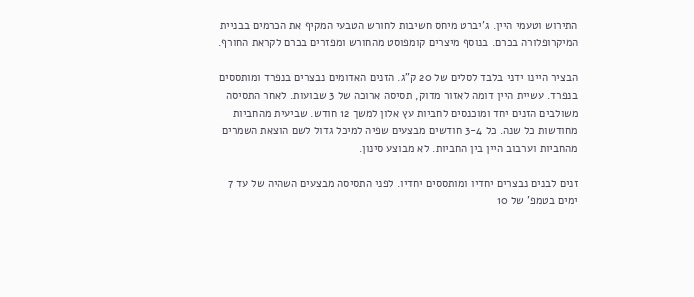התירוש וטעמי היין. ג'יברט מיחס חשיבות לחורש הטבעי המקיף את הכרמים בבניית המיקרופלורה בכרם. בנוסף מיצרים קומפוסט מהחורש ומפזרים בכרם לקראת החורף.

הבציר היינו ידני בלבד לסלים של 20 ק"ג. הזנים האדומים נבצרים בנפרד ומותססים בנפרד. עשיית היין דומה לאזור מדוק, תסיסה ארוכה של 3 שבועות. לאחר התסיסה משולבים הזנים יחד ומוכנסים לחביות עץ אלון למשך 12 חודש. שביעית מהחביות מחודשות כל שנה. כל 3-4 חודשים מבצעים שפיה למיכל גדול לשם הוצאת השמרים מהחביות וערבוב היין בין החביות. לא מבוצע סינון.

זנים לבנים נבצרים יחדיו ומותססים יחדיו. לפני התסיסה מבצעים השהיה של עד 7 ימים בטמפ' של 10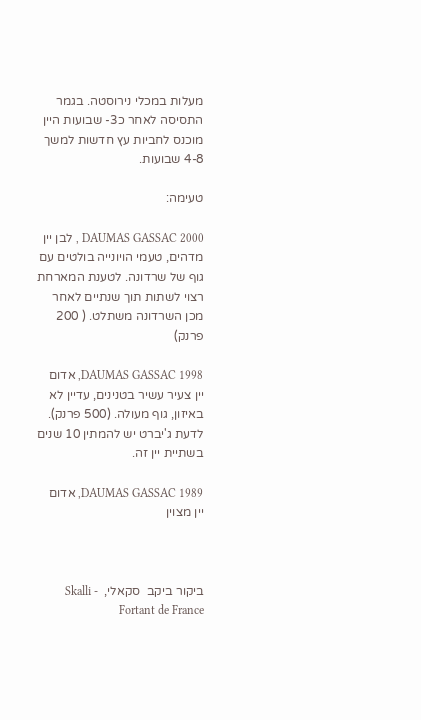מעלות במכלי נירוסטה. בגמר התסיסה לאחר כ3- שבועות היין מוכנס לחביות עץ חדשות למשך 4-8 שבועות.

טעימה:

DAUMAS GASSAC 2000 , לבן יין מדהים, טעמי הויונייה בולטים עם גוף של שרדונה. לטענת המארחת רצוי לשתות תוך שנתיים לאחר מכן השרדונה משתלט. ( 200 פרנק)

DAUMAS GASSAC 1998, אדום יין צעיר עשיר בטנינים, עדיין לא באיזון, גוף מעולה. (500 פרנק). לדעת ג'יברט יש להמתין 10 שנים בשתיית יין זה.

DAUMAS GASSAC 1989, אדום יין מצוין



ביקור ביקב  סקאלי,  Skalli - Fortant de France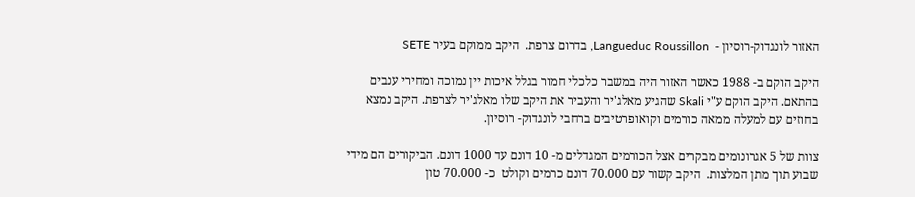האזור לונגדוק-רוסיון -  Langueduc Roussillon, בדרום צרפת.  היקב ממוקם בעיר SETE

היקב הוקם ב- 1988 כאשר האזור היה במשבר כלכלי חמור בגלל איכות יין נמוכה ומחירי ענבים בהתאם. היקב הוקם ע"י Skali שהגיע מאלג'יר והעביר את היקב שלו מאלג'יר לצרפת. היקב נמצא בחוזים עם למעלה ממאה כורמים וקואופרטיבים ברחבי לונגדוק- רוסיון.

צוות של 5 אגרונומים מבקרים אצל הכורמים המגדלים מ- 10 דונם עד 1000 דונם. הביקורים הם מידי שבוע תוך מתן המלצות.  היקב קשור עם 70.000 דונם כרמים וקולט  כ- 70.000 טון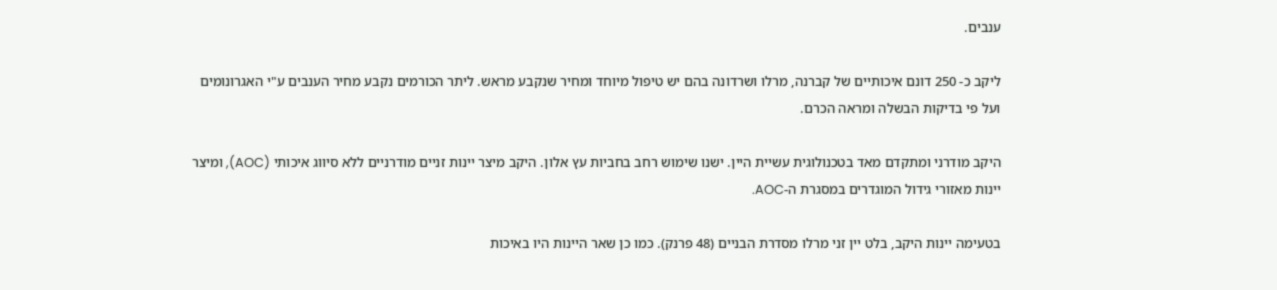ענבים.

ליקב כ- 250 דונם איכותיים של קברנה, מרלו ושרדונה בהם יש טיפול מיוחד ומחיר שנקבע מראש. ליתר הכורמים נקבע מחיר הענבים ע"י האגרונומים ועל פי בדיקות הבשלה ומראה הכרם.

היקב מודרני ומתקדם מאד בטכנולוגית עשיית היין. ישנו שימוש רחב בחביות עץ אלון. היקב מיצר יינות זניים מודרניים ללא סיווג איכותי (AOC), ומיצר יינות מאזורי גידול המוגדרים במסגרת ה-AOC.

בטעימה יינות היקב, בלט יין זני מרלו מסדרת הבניים (48 פרנק). כמו כן שאר היינות היו באיכות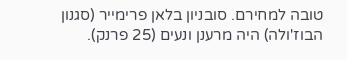טובה למחירם. סובניון בלאן פרימייר (סגנון הבוז'ולה) היה מרענן ונעים (25 פרנק).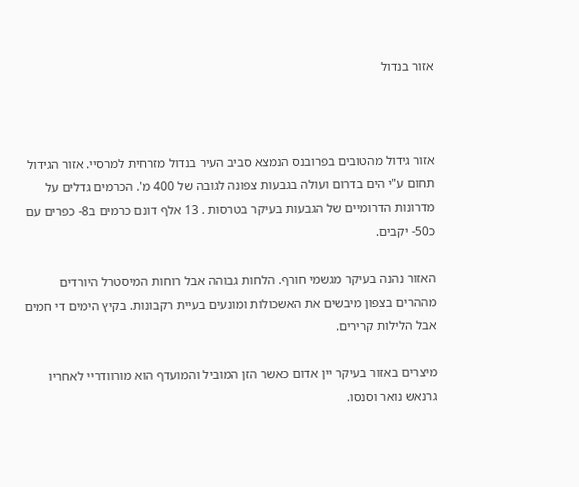אזור בנדול



אזור גידול מהטובים בפרובנס הנמצא סביב העיר בנדול מזרחית למרסיי. אזור הגידול תחום ע"י הים בדרום ועולה בגבעות צפונה לגובה של 400 מ'. הכרמים גדלים על מדרונות הדרומיים של הגבעות בעיקר בטרסות . 13 אלף דונם כרמים ב8- כפרים עם כ50- יקבים.

האזור נהנה בעיקר מגשמי חורף. הלחות גבוהה אבל רוחות המיסטרל היורדים מההרים בצפון מיבשים את האשכולות ומונעים בעיית רקבונות. בקיץ הימים די חמים אבל הלילות קרירים.

מיצרים באזור בעיקר יין אדום כאשר הזן המוביל והמועדף הוא מורוודריי לאחריו גרנאש נואר וסנסו.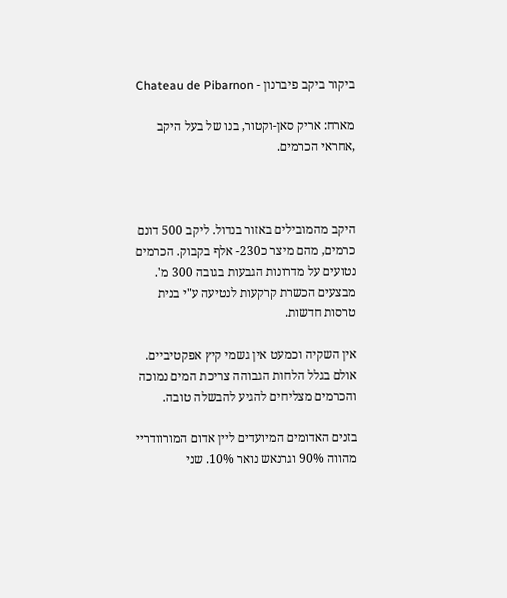ביקור ביקב פיברנון - Chateau de Pibarnon

מארח: אריק סאן-וקטור, בנו של בעל היקב ,אחראי הכרמים.



היקב מהמובילים באזור בנדול. ליקב 500 דונם כרמים, מהם מיצר כ230- אלף בקבוק. הכרמים נטועים על מדרונות הגבעות בגובה 300 מ'. מבצעים הכשרת קרקעות לנטיעה ע"י בנית טרסות חדשות.

אין השקיה וכמעט אין גשמי קיץ אפקטיביים. אולם בגלל הלחות הגבוהה צריכת המים נמוכה והכרמים מצליחים להגיע להבשלה טובה.

בזנים האדומים המיועדים ליין אדום המורוודריי מהווה 90% וגרנאש נואר 10%. שני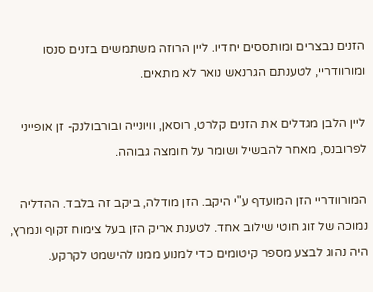הזנים נבצרים ומותססים יחדיו. ליין הרוזה משתמשים בזנים סנסו ומורוודריי, לטענתם הגרנאש נואר לא מתאים.

ליין הלבן מגדלים את הזנים קלרט, רוסאן, וויונייה ובורבולנק- זן אופייני לפרובנס, מאחר להבשיל ושומר על חומצה גבוהה.

המורוודריי הזן המועדף ע"י היקב. הזן מודלה, ביקב זה בלבד. ההדליה נמוכה של זוג חוטי שילוב אחד. לטענת אריק הזן בעל צימוח זקוף ונמרץ, היה נהוג לבצע מספר קיטומים כדי למנוע ממנו להישמט לקרקע.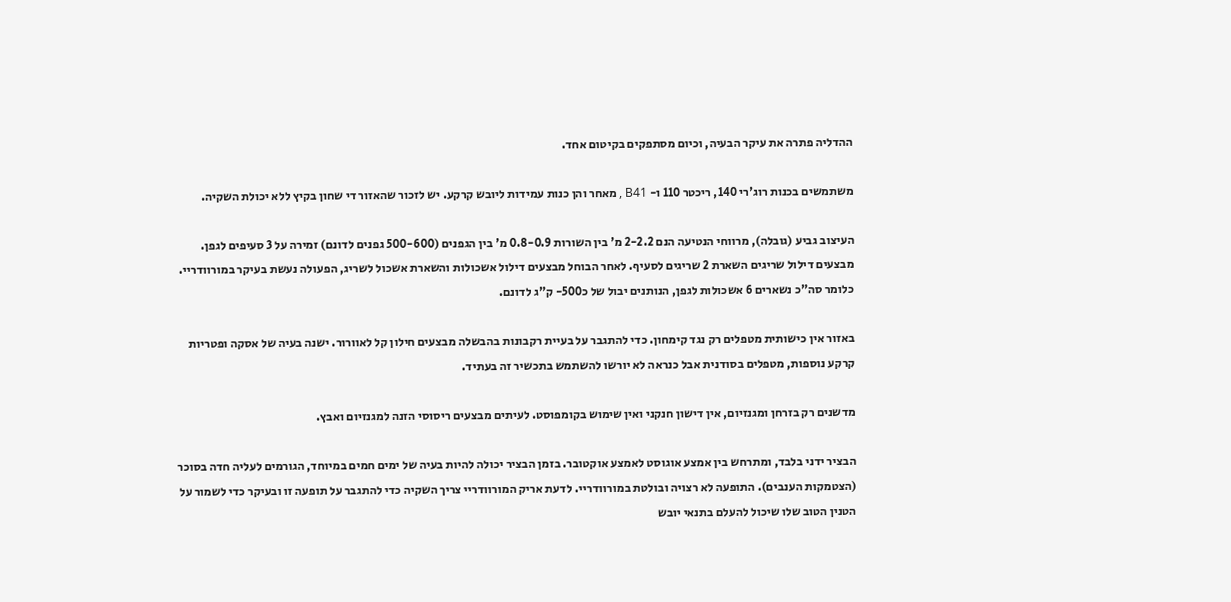ההדליה פתרה את עיקר הבעיה, וכיום מסתפקים בקיטום אחד.

משתמשים בכנות רוג'רי 140, ריכטר 110 ו- B41 , מאחר והן כנות עמידות ליובש קרקע. יש לזכור שהאזור די שחון בקיץ ללא יכולת השקיה.

העיצוב גביע (גובלה), מרווחי הנטיעה הנם 2-2.2 מ' בין השורות 0.8-0.9 מ' בין הגפנים (500-600 גפנים לדונם) זמירה על 3 סעיפים לגפן. מבצעים דילול שריגים השארת 2 שריגים לסעיף. לאחר הבוחל מבצעים דילול אשכולות והשארת אשכול לשריג, הפעולה נעשת בעיקר במורוודריי. כלומר סה"כ נשארים 6 אשכולות לגפן, הנותנים יבול של כ500- ק"ג לדונם.

באזור אין כישותית מטפלים רק נגד קימחון. כדי להתגבר על בעיית רקבונות בהבשלה מבצעים חילון קל לאוורור. ישנה בעיה של אסקה ופטריות קרקע נוספות, מטפלים בסודנית אבל כנראה לא יורשו להשתמש בתכשיר זה בעתיד.

מדשנים רק בזרחן ומגנזיום, אין דישון חנקני ואין שימוש בקומפוסט. לעיתים מבצעים ריסוסי הזנה למגנזיום ואבץ.

הבציר ידני בלבד, ומתרחש בין אמצע אוגוסט לאמצע אוקטובר. בזמן הבציר יכולה להיות בעיה של ימים חמים במיוחד, הגורמים לעליה חדה בסוכר (הצטמקות הענבים). התופעה לא רצויה ובולטת במורוודריי. לדעת אריק המורוודריי צריך השקיה כדי להתגבר על תופעה זו ובעיקר כדי לשמור על הטנין הטוב שלו שיכול להעלם בתנאי יובש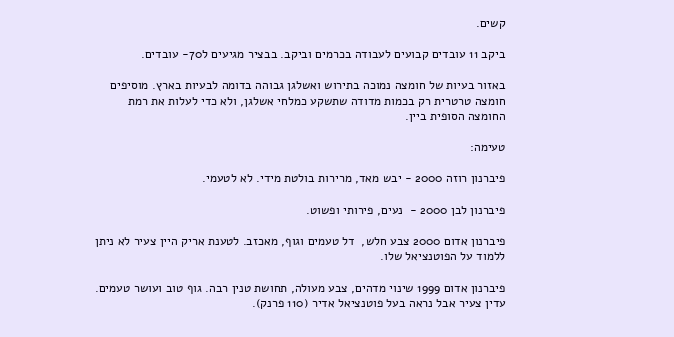קשים.

ביקב 11 עובדים קבועים לעבודה בכרמים וביקב. בבציר מגיעים ל70- עובדים.

באזור בעיות של חומצה נמוכה בתירוש ואשלגן גבוהה בדומה לבעיות בארץ. מוסיפים חומצה טרטרית רק בכמות מדודה שתשקע כמלחי אשלגן, ולא כדי לעלות את רמת החומצה הסופית ביין.

טעימה:

פיברנון רוזה 2000 - יבש מאד, מרירות בולטת מידי. לא לטעמי.

פיברנון לבן 2000 -  נעים, פירותי ופשוט.

פיברנון אדום 2000 צבע חלש,  דל טעמים וגוף, מאכזב. לטענת אריק היין צעיר לא ניתן ללמוד על הפוטנציאל שלו.

פיברנון אדום 1999 שינוי מדהים, צבע מעולה, תחושת טנין רבה. גוף טוב ועושר טעמים. עדין צעיר אבל נראה בעל פוטנציאל אדיר (110 פרנק).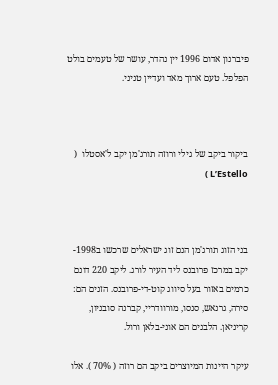פיברנון אדום 1996 יין נהדר, עושר של טעמים בולט הפלפל. טעם ארוך מאד ועדיין טניני.



ביקור ביקב של גילי ורוזה תורג'מן יקב ל'אסטלו  (  L’Estello )



בני הזוג תורג'מן הנם זוג ישראלים שרכשו ב1998- יקב במרכז פרובנס ליד העיר לורג. ליקב 220 דונם כרמים באזור בעל סיווג קוט-די-פרובנס. הזנים הם: סירה, גרנאש, סנסו, מורוודריי, קברנה סובניון, קריניאן. הלבנים הם אוני-בלאן ורול.

עיקר היינות המיוצרים ביקב הם רוזה ( 70% ). אלו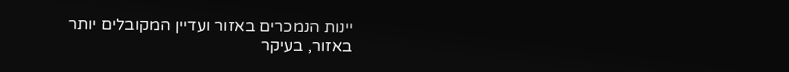יינות הנמכרים באזור ועדיין המקובלים יותר באזור, בעיקר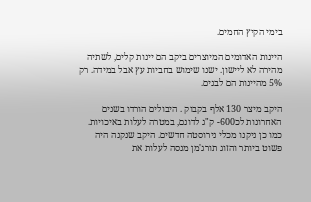בימי הקיץ החמים.

היינות האדומים המיוצרים ביקב הם יינות קלים, לשתיה מהירה לא ליישון. ישנו שימוש בחביות עץ אבל במידה. רק 5% מהיינות הם לבנים.

היקב מיצר 130 אלף בקבוק . היבולים הורדו בשנים האחרונות לכ600- ק"ג לדונם, במטרה לעלות באיכויות. כמו כן ניקנו מכלי נירוסטה חדשים. היקב שנקנה היה פשוט ביותר והזוג תורג'מן מנסה לעלות את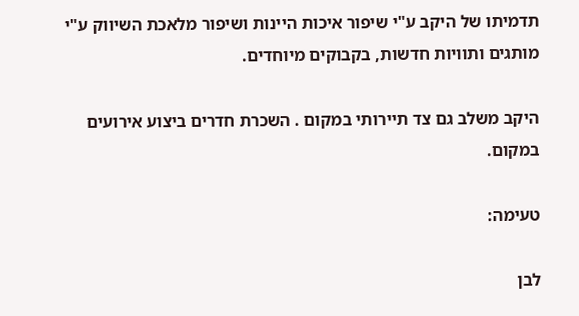תדמיתו של היקב ע"י שיפור איכות היינות ושיפור מלאכת השיווק ע"י מותגים ותוויות חדשות, בקבוקים מיוחדים.

היקב משלב גם צד תיירותי במקום . השכרת חדרים ביצוע אירועים במקום.

טעימה:

לבן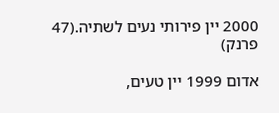2000 יין פירותי נעים לשתיה.(47 פרנק)

אדום 1999 יין טעים,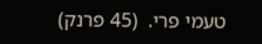טעמי פרי.  (45 פרנק)